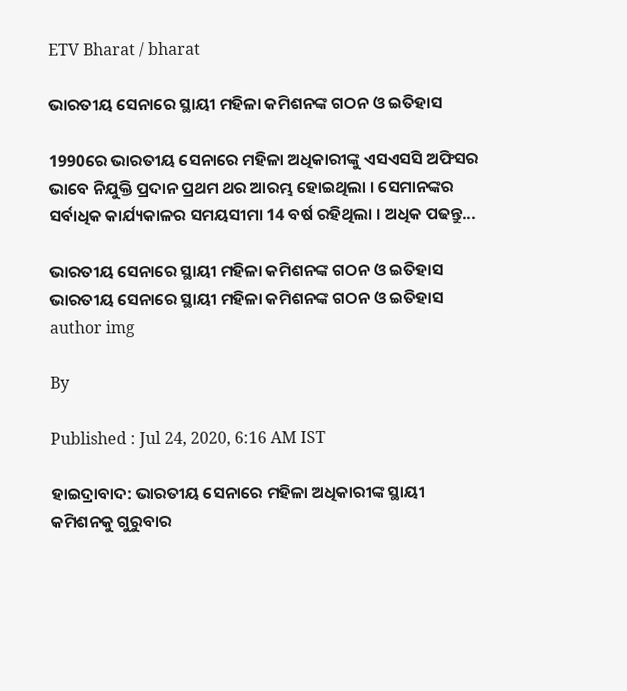ETV Bharat / bharat

ଭାରତୀୟ ସେନାରେ ସ୍ଥାୟୀ ମହିଳା କମିଶନଙ୍କ ଗଠନ ଓ ଇତିହାସ

1990ରେ ଭାରତୀୟ ସେନାରେ ମହିଳା ଅଧିକାରୀଙ୍କୁ ଏସଏସସି ଅଫିସର ଭାବେ ନିଯୁକ୍ତି ପ୍ରଦାନ ପ୍ରଥମ ଥର ଆରମ୍ଭ ହୋଇଥିଲା । ସେମାନଙ୍କର ସର୍ବାଧିକ କାର୍ଯ୍ୟକାଳର ସମୟସୀମା 14 ବର୍ଷ ରହିଥିଲା । ଅଧିକ ପଢନ୍ତୁ...

ଭାରତୀୟ ସେନାରେ ସ୍ଥାୟୀ ମହିଳା କମିଶନଙ୍କ ଗଠନ ଓ ଇତିହାସ
ଭାରତୀୟ ସେନାରେ ସ୍ଥାୟୀ ମହିଳା କମିଶନଙ୍କ ଗଠନ ଓ ଇତିହାସ
author img

By

Published : Jul 24, 2020, 6:16 AM IST

ହାଇଦ୍ରାବାଦ: ଭାରତୀୟ ସେନାରେ ମହିଳା ଅଧିକାରୀଙ୍କ ସ୍ଥାୟୀ କମିଶନକୁ ଗୁରୁବାର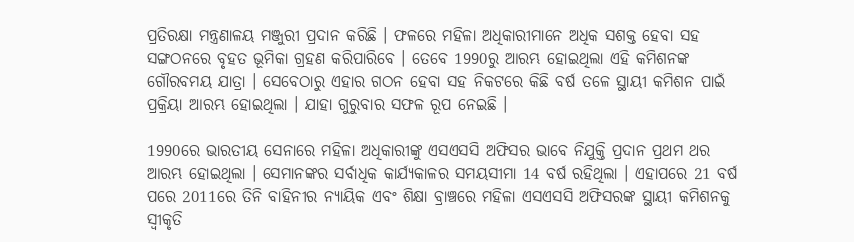ପ୍ରତିରକ୍ଷା ମନ୍ତ୍ରଣାଳୟ ମଞ୍ଜୁରୀ ପ୍ରଦାନ କରିଛି । ଫଳରେ ମହିଳା ଅଧିକାରୀମାନେ ଅଧିକ ସଶକ୍ତ ହେବା ସହ ସଙ୍ଗଠନରେ ବୃହତ ଭୂମିକା ଗ୍ରହଣ କରିପାରିବେ । ତେବେ 1990ରୁ ଆରମ୍ଭ ହୋଇଥିଲା ଏହି କମିଶନଙ୍କ ଗୌରବମୟ ଯାତ୍ରା । ସେବେଠାରୁ ଏହାର ଗଠନ ହେବା ସହ ନିକଟରେ କିଛି ବର୍ଷ ତଳେ ସ୍ଥାୟୀ କମିଶନ ପାଇଁ ପ୍ରକ୍ରିୟା ଆରମ୍ଭ ହୋଇଥିଲା । ଯାହା ଗୁରୁବାର ସଫଳ ରୂପ ନେଇଛି ।

1990ରେ ଭାରତୀୟ ସେନାରେ ମହିଳା ଅଧିକାରୀଙ୍କୁ ଏସଏସସି ଅଫିସର ଭାବେ ନିଯୁକ୍ତି ପ୍ରଦାନ ପ୍ରଥମ ଥର ଆରମ୍ଭ ହୋଇଥିଲା । ସେମାନଙ୍କର ସର୍ବାଧିକ କାର୍ଯ୍ୟକାଳର ସମୟସୀମା 14 ବର୍ଷ ରହିଥିଲା । ଏହାପରେ 21 ବର୍ଷ ପରେ 2011ରେ ତିନି ବାହିନୀର ନ୍ୟାୟିକ ଏବଂ ଶିକ୍ଷା ବ୍ରାଞ୍ଚରେ ମହିଳା ଏସଏସସି ଅଫିସରଙ୍କ ସ୍ଥାୟୀ କମିଶନକୁ ସ୍ବୀକୃତି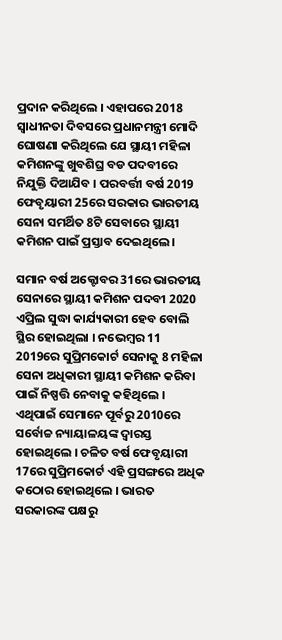ପ୍ରଦାନ କରିଥିଲେ । ଏହାପରେ 2018 ସ୍ବାଧୀନତା ଦିବସରେ ପ୍ରଧାନମନ୍ତ୍ରୀ ମୋଦି ଘୋଷଣା କରିଥିଲେ ଯେ ସ୍ଥାୟୀ ମହିଳା କମିଶନଙ୍କୁ ଖୁବଶିଘ୍ର ବଡ ପଦବୀରେ ନିଯୁକ୍ତି ଦିଆଯିବ । ପରବର୍ତ୍ତୀ ବର୍ଷ 2019 ଫେବୃୟାରୀ 25ରେ ସରକାର ଭାରତୀୟ ସେନା ସମର୍ଥିତ 8ଟି ସେବାରେ ସ୍ଥାୟୀ କମିଶନ ପାଇଁ ପ୍ରସ୍ତାବ ଦେଇଥିଲେ ।

ସମାନ ବର୍ଷ ଅକ୍ଟୋବର 31ରେ ଭାରତୀୟ ସେନାରେ ସ୍ଥାୟୀ କମିଶନ ପଦବୀ 2020 ଏପ୍ରିଲ ସୁଦ୍ଧା କାର୍ଯ୍ୟକାରୀ ହେବ ବୋଲି ସ୍ଥିର ହୋଇଥିଲା । ନଭେମ୍ବର 11 2019ରେ ସୁପ୍ରିମକୋର୍ଟ ସେନାକୁ 8 ମହିଳା ସେନା ଅଧିକାରୀ ସ୍ଥାୟୀ କମିଶନ କରିବା ପାଇଁ ନିଷ୍ପତ୍ତି ନେବାକୁ କହିଥିଲେ । ଏଥିପାଇଁ ସେମାନେ ପୂର୍ବରୁ 2010ରେ ସର୍ବୋଚ୍ଚ ନ୍ୟାୟାଳୟଙ୍କ ଦ୍ବାରସ୍ତ ହୋଇଥିଲେ । ଚଳିତ ବର୍ଷ ଫେବୃୟାରୀ 17ରେ ସୁପ୍ରିମକୋର୍ଟ ଏହି ପ୍ରସଙ୍ଗରେ ଅଧିକ କଠୋର ହୋଇଥିଲେ । ଭାରତ ସରକାରଙ୍କ ପକ୍ଷରୁ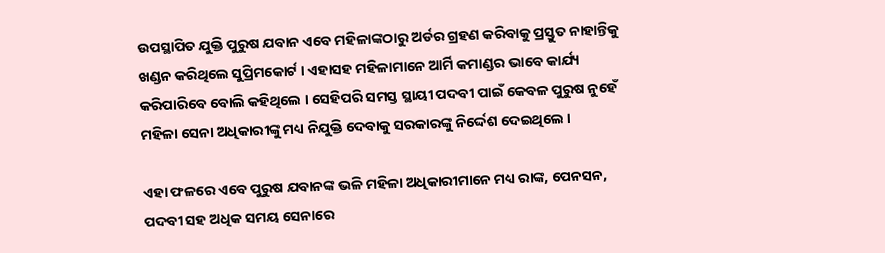ଉପସ୍ଥାପିତ ଯୁକ୍ତି ପୁରୁଷ ଯବାନ ଏବେ ମହିଳାଙ୍କଠାରୁ ଅର୍ଡର ଗ୍ରହଣ କରିବାକୁ ପ୍ରସ୍ତୁତ ନାହାନ୍ତିକୁ ଖଣ୍ଡନ କରିଥିଲେ ସୁପ୍ରିମକୋର୍ଟ । ଏହାସହ ମହିଳାମାନେ ଆର୍ମି କମାଣ୍ଡର ଭାବେ କାର୍ଯ୍ୟ କରିପାରିବେ ବୋଲି କହିଥିଲେ । ସେହିପରି ସମସ୍ତ ସ୍ଥାୟୀ ପଦବୀ ପାଇଁ କେବଳ ପୁରୁଷ ନୁହେଁ ମହିଳା ସେନା ଅଧିକାରୀଙ୍କୁ ମଧ୍ୟ ନିଯୁକ୍ତି ଦେବାକୁ ସରକାରଙ୍କୁ ନିର୍ଦ୍ଦେଶ ଦେଇଥିଲେ ।

ଏହା ଫଳରେ ଏବେ ପୁରୁଷ ଯବାନଙ୍କ ଭଳି ମହିଳା ଅଧିକାରୀମାନେ ମଧ୍ୟ ରାଙ୍କ, ପେନସନ, ପଦବୀ ସହ ଅଧିକ ସମୟ ସେନାରେ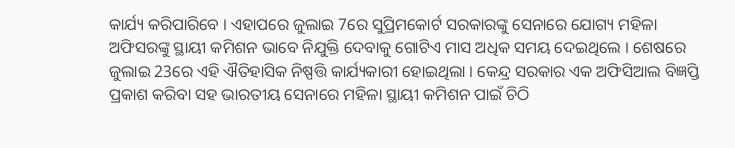କାର୍ଯ୍ୟ କରିପାରିବେ । ଏହାପରେ ଜୁଲାଇ 7ରେ ସୁପ୍ରିମକୋର୍ଟ ସରକାରଙ୍କୁ ସେନାରେ ଯୋଗ୍ୟ ମହିଳା ଅଫିସରଙ୍କୁ ସ୍ଥାୟୀ କମିଶନ ଭାବେ ନିଯୁକ୍ତି ଦେବାକୁ ଗୋଟିଏ ମାସ ଅଧିକ ସମୟ ଦେଇଥିଲେ । ଶେଷରେ ଜୁଲାଇ 23ରେ ଏହି ଐତିହାସିକ ନିଷ୍ପତ୍ତି କାର୍ଯ୍ୟକାରୀ ହୋଇଥିଲା । କେନ୍ଦ୍ର ସରକାର ଏକ ଅଫିସିଆଲ ବିଜ୍ଞପ୍ତି ପ୍ରକାଶ କରିବା ସହ ଭାରତୀୟ ସେନାରେ ମହିଳା ସ୍ଥାୟୀ କମିଶନ ପାଇଁ ଚିଠି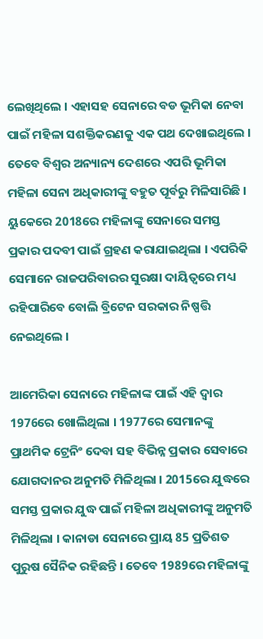ଲେଖିଥିଲେ । ଏହାସହ ସେନାରେ ବଡ ଭୂମିକା ନେବା ପାଇଁ ମହିଳା ସଶକ୍ତିକରଣକୁ ଏକ ପଥ ଦେଖାଇଥିଲେ । ତେବେ ବିଶ୍ବର ଅନ୍ୟାନ୍ୟ ଦେଶରେ ଏପରି ଭୂମିକା ମହିଳା ସେନା ଅଧିକାରୀଙ୍କୁ ବହୁତ ପୂର୍ବରୁ ମିଳିସାରିଛି । ୟୁକେରେ 2018ରେ ମହିଳାଙ୍କୁ ସେନାରେ ସମସ୍ତ ପ୍ରକାର ପଦବୀ ପାଇଁ ଗ୍ରହଣ କରାଯାଇଥିଲା । ଏପରିକି ସେମାନେ ରାଜପରିବାରର ସୁରକ୍ଷା ଦାୟିତ୍ବରେ ମଧ୍ୟ ରହିପାରିବେ ବୋଲି ବ୍ରିଟେନ ସରକାର ନିଷ୍ପତ୍ତି ନେଇଥିଲେ ।

ଆମେରିକା ସେନାରେ ମହିଳାଙ୍କ ପାଇଁ ଏହି ଦ୍ବାର 1976ରେ ଖୋଲିଥିଲା । 1977ରେ ସେମାନଙ୍କୁ ପ୍ରାଥମିକ ଟ୍ରେନିଂ ଦେବା ସହ ବିଭିନ୍ନ ପ୍ରକାର ସେବାରେ ଯୋଗଦାନର ଅନୁମତି ମିଳିଥିଲା । 2015ରେ ଯୁଦ୍ଧରେ ସମସ୍ତ ପ୍ରକାର ଯୁଦ୍ଧ ପାଇଁ ମହିଳା ଅଧିକାରୀଙ୍କୁ ଅନୁମତି ମିଳିଥିଲା । କାନାଡା ସେନାରେ ପ୍ରାୟ 85 ପ୍ରତିଶତ ପୁରୁଷ ସୈନିକ ରହିଛନ୍ତି । ତେବେ 1989ରେ ମହିଳାଙ୍କୁ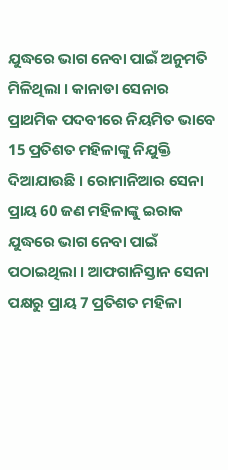ଯୁଦ୍ଧରେ ଭାଗ ନେବା ପାଇଁ ଅନୁମତି ମିଳିଥିଲା । କାନାଡା ସେନାର ପ୍ରାଥମିକ ପଦବୀରେ ନିୟମିତ ଭାବେ 15 ପ୍ରତିଶତ ମହିଳାଙ୍କୁ ନିଯୁକ୍ତି ଦିଆଯାଉଛି । ରୋମାନିଆର ସେନା ପ୍ରାୟ 60 ଜଣ ମହିଳାଙ୍କୁ ଇରାକ ଯୁଦ୍ଧରେ ଭାଗ ନେବା ପାଇଁ ପଠାଇଥିଲା । ଆଫଗାନିସ୍ତାନ ସେନା ପକ୍ଷରୁ ପ୍ରାୟ 7 ପ୍ରତିଶତ ମହିଳା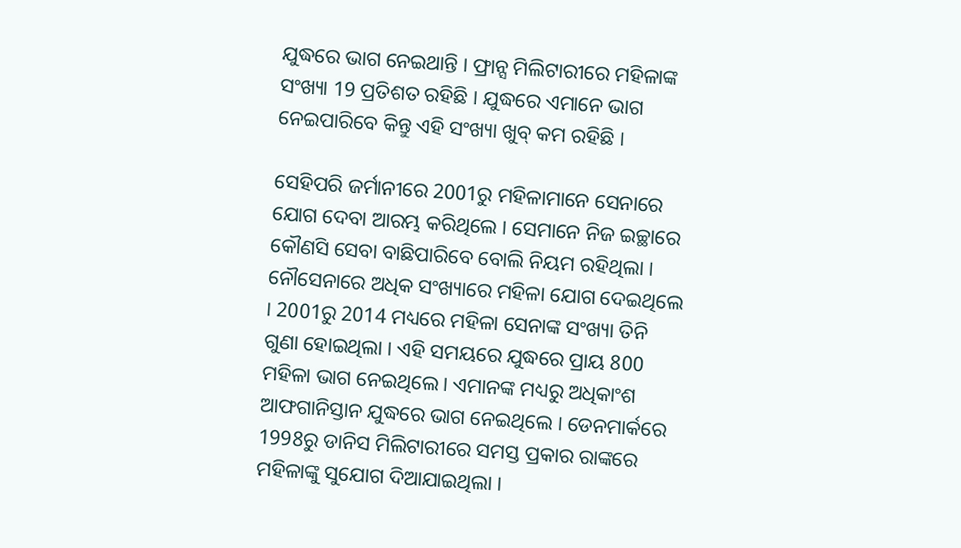ଯୁଦ୍ଧରେ ଭାଗ ନେଇଥାନ୍ତି । ଫ୍ରାନ୍ସ ମିଲିଟାରୀରେ ମହିଳାଙ୍କ ସଂଖ୍ୟା 19 ପ୍ରତିଶତ ରହିଛି । ଯୁଦ୍ଧରେ ଏମାନେ ଭାଗ ନେଇପାରିବେ କିନ୍ତୁ ଏହି ସଂଖ୍ୟା ଖୁବ୍ କମ ରହିଛି ।

ସେହିପରି ଜର୍ମାନୀରେ 2001ରୁ ମହିଳାମାନେ ସେନାରେ ଯୋଗ ଦେବା ଆରମ୍ଭ କରିଥିଲେ । ସେମାନେ ନିଜ ଇଚ୍ଛାରେ କୌଣସି ସେବା ବାଛିପାରିବେ ବୋଲି ନିୟମ ରହିଥିଲା । ନୌସେନାରେ ଅଧିକ ସଂଖ୍ୟାରେ ମହିଳା ଯୋଗ ଦେଇଥିଲେ । 2001ରୁ 2014 ମଧ୍ୟରେ ମହିଳା ସେନାଙ୍କ ସଂଖ୍ୟା ତିନି ଗୁଣା ହୋଇଥିଲା । ଏହି ସମୟରେ ଯୁଦ୍ଧରେ ପ୍ରାୟ 800 ମହିଳା ଭାଗ ନେଇଥିଲେ । ଏମାନଙ୍କ ମଧ୍ୟରୁ ଅଧିକାଂଶ ଆଫଗାନିସ୍ତାନ ଯୁଦ୍ଧରେ ଭାଗ ନେଇଥିଲେ । ଡେନମାର୍କରେ 1998ରୁ ଡାନିସ ମିଲିଟାରୀରେ ସମସ୍ତ ପ୍ରକାର ରାଙ୍କରେ ମହିଳାଙ୍କୁ ସୁଯୋଗ ଦିଆଯାଇଥିଲା ।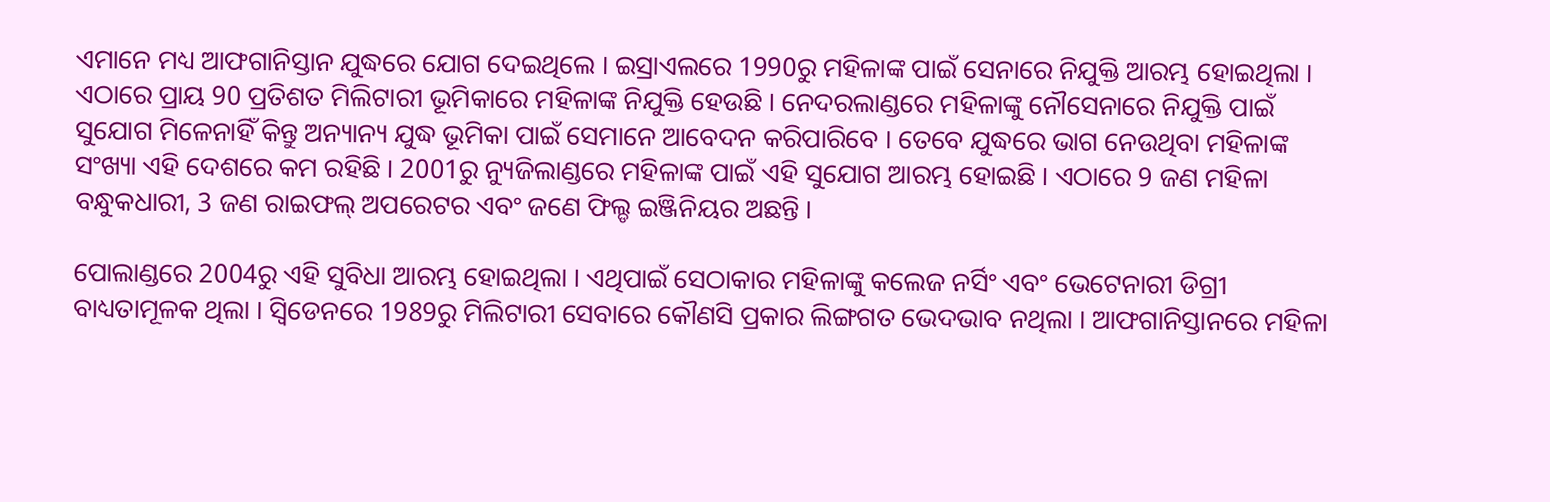ଏମାନେ ମଧ୍ୟ ଆଫଗାନିସ୍ତାନ ଯୁଦ୍ଧରେ ଯୋଗ ଦେଇଥିଲେ । ଇସ୍ରାଏଲରେ 1990ରୁ ମହିଳାଙ୍କ ପାଇଁ ସେନାରେ ନିଯୁକ୍ତି ଆରମ୍ଭ ହୋଇଥିଲା । ଏଠାରେ ପ୍ରାୟ 90 ପ୍ରତିଶତ ମିଲିଟାରୀ ଭୂମିକାରେ ମହିଳାଙ୍କ ନିଯୁକ୍ତି ହେଉଛି । ନେଦରଲାଣ୍ଡରେ ମହିଳାଙ୍କୁ ନୌସେନାରେ ନିଯୁକ୍ତି ପାଇଁ ସୁଯୋଗ ମିଳେନାହିଁ କିନ୍ତୁ ଅନ୍ୟାନ୍ୟ ଯୁଦ୍ଧ ଭୂମିକା ପାଇଁ ସେମାନେ ଆବେଦନ କରିପାରିବେ । ତେବେ ଯୁଦ୍ଧରେ ଭାଗ ନେଉଥିବା ମହିଳାଙ୍କ ସଂଖ୍ୟା ଏହି ଦେଶରେ କମ ରହିଛି । 2001ରୁ ନ୍ୟୁଜିଲାଣ୍ଡରେ ମହିଳାଙ୍କ ପାଇଁ ଏହି ସୁଯୋଗ ଆରମ୍ଭ ହୋଇଛି । ଏଠାରେ 9 ଜଣ ମହିଳା ବନ୍ଧୁକଧାରୀ, 3 ଜଣ ରାଇଫଲ୍ ଅପରେଟର ଏବଂ ଜଣେ ଫିଲ୍ଡ ଇଞ୍ଜିନିୟର ଅଛନ୍ତି ।

ପୋଲାଣ୍ଡରେ 2004ରୁ ଏହି ସୁବିଧା ଆରମ୍ଭ ହୋଇଥିଲା । ଏଥିପାଇଁ ସେଠାକାର ମହିଳାଙ୍କୁ କଲେଜ ନର୍ସିଂ ଏବଂ ଭେଟେନାରୀ ଡିଗ୍ରୀ ବାଧ୍ୟତାମୂଳକ ଥିଲା । ସ୍ବିଡେନରେ 1989ରୁ ମିଲିଟାରୀ ସେବାରେ କୌଣସି ପ୍ରକାର ଲିଙ୍ଗଗତ ଭେଦଭାବ ନଥିଲା । ଆଫଗାନିସ୍ତାନରେ ମହିଳା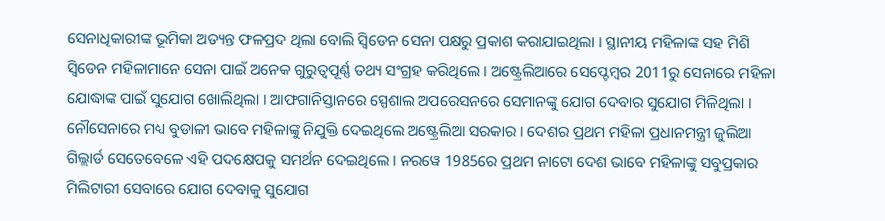ସେନାଧିକାରୀଙ୍କ ଭୂମିକା ଅତ୍ୟନ୍ତ ଫଳପ୍ରଦ ଥିଲା ବୋଲି ସ୍ବିଡେନ ସେନା ପକ୍ଷରୁ ପ୍ରକାଶ କରାଯାଇଥିଲା । ସ୍ଥାନୀୟ ମହିଳାଙ୍କ ସହ ମିଶି ସ୍ବିଡେନ ମହିଳାମାନେ ସେନା ପାଇଁ ଅନେକ ଗୁରୁତ୍ବପୂର୍ଣ୍ଣ ତଥ୍ୟ ସଂଗ୍ରହ କରିଥିଲେ । ଅଷ୍ଟ୍ରେଲିଆରେ ସେପ୍ଟେମ୍ବର 2011ରୁ ସେନାରେ ମହିଳା ଯୋଦ୍ଧାଙ୍କ ପାଇଁ ସୁଯୋଗ ଖୋଲିଥିଲା । ଆଫଗାନିସ୍ତାନରେ ସ୍ପେଶାଲ ଅପରେସନରେ ସେମାନଙ୍କୁ ଯୋଗ ଦେବାର ସୁଯୋଗ ମିଳିଥିଲା । ନୌସେନାରେ ମଧ୍ୟ ବୁଡାଳୀ ଭାବେ ମହିଳାଙ୍କୁ ନିଯୁକ୍ତି ଦେଇଥିଲେ ଅଷ୍ଟ୍ରେଲିଆ ସରକାର । ଦେଶର ପ୍ରଥମ ମହିଳା ପ୍ରଧାନମନ୍ତ୍ରୀ ଜୁଲିଆ ଗିଲ୍ଲାର୍ଡ ସେତେବେଳେ ଏହି ପଦକ୍ଷେପକୁ ସମର୍ଥନ ଦେଇଥିଲେ । ନରୱେ 1985ରେ ପ୍ରଥମ ନାଟୋ ଦେଶ ଭାବେ ମହିଳାଙ୍କୁ ସବୁପ୍ରକାର ମିଲିଟାରୀ ସେବାରେ ଯୋଗ ଦେବାକୁ ସୁଯୋଗ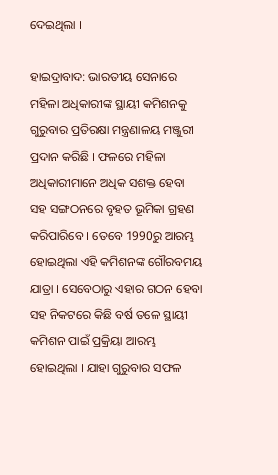ଦେଇଥିଲା ।

ହାଇଦ୍ରାବାଦ: ଭାରତୀୟ ସେନାରେ ମହିଳା ଅଧିକାରୀଙ୍କ ସ୍ଥାୟୀ କମିଶନକୁ ଗୁରୁବାର ପ୍ରତିରକ୍ଷା ମନ୍ତ୍ରଣାଳୟ ମଞ୍ଜୁରୀ ପ୍ରଦାନ କରିଛି । ଫଳରେ ମହିଳା ଅଧିକାରୀମାନେ ଅଧିକ ସଶକ୍ତ ହେବା ସହ ସଙ୍ଗଠନରେ ବୃହତ ଭୂମିକା ଗ୍ରହଣ କରିପାରିବେ । ତେବେ 1990ରୁ ଆରମ୍ଭ ହୋଇଥିଲା ଏହି କମିଶନଙ୍କ ଗୌରବମୟ ଯାତ୍ରା । ସେବେଠାରୁ ଏହାର ଗଠନ ହେବା ସହ ନିକଟରେ କିଛି ବର୍ଷ ତଳେ ସ୍ଥାୟୀ କମିଶନ ପାଇଁ ପ୍ରକ୍ରିୟା ଆରମ୍ଭ ହୋଇଥିଲା । ଯାହା ଗୁରୁବାର ସଫଳ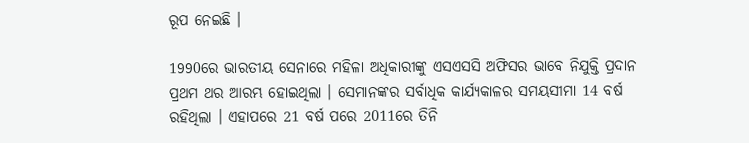ରୂପ ନେଇଛି ।

1990ରେ ଭାରତୀୟ ସେନାରେ ମହିଳା ଅଧିକାରୀଙ୍କୁ ଏସଏସସି ଅଫିସର ଭାବେ ନିଯୁକ୍ତି ପ୍ରଦାନ ପ୍ରଥମ ଥର ଆରମ୍ଭ ହୋଇଥିଲା । ସେମାନଙ୍କର ସର୍ବାଧିକ କାର୍ଯ୍ୟକାଳର ସମୟସୀମା 14 ବର୍ଷ ରହିଥିଲା । ଏହାପରେ 21 ବର୍ଷ ପରେ 2011ରେ ତିନି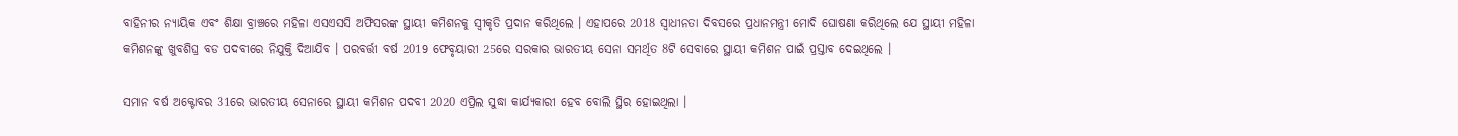ବାହିନୀର ନ୍ୟାୟିକ ଏବଂ ଶିକ୍ଷା ବ୍ରାଞ୍ଚରେ ମହିଳା ଏସଏସସି ଅଫିସରଙ୍କ ସ୍ଥାୟୀ କମିଶନକୁ ସ୍ବୀକୃତି ପ୍ରଦାନ କରିଥିଲେ । ଏହାପରେ 2018 ସ୍ବାଧୀନତା ଦିବସରେ ପ୍ରଧାନମନ୍ତ୍ରୀ ମୋଦି ଘୋଷଣା କରିଥିଲେ ଯେ ସ୍ଥାୟୀ ମହିଳା କମିଶନଙ୍କୁ ଖୁବଶିଘ୍ର ବଡ ପଦବୀରେ ନିଯୁକ୍ତି ଦିଆଯିବ । ପରବର୍ତ୍ତୀ ବର୍ଷ 2019 ଫେବୃୟାରୀ 25ରେ ସରକାର ଭାରତୀୟ ସେନା ସମର୍ଥିତ 8ଟି ସେବାରେ ସ୍ଥାୟୀ କମିଶନ ପାଇଁ ପ୍ରସ୍ତାବ ଦେଇଥିଲେ ।

ସମାନ ବର୍ଷ ଅକ୍ଟୋବର 31ରେ ଭାରତୀୟ ସେନାରେ ସ୍ଥାୟୀ କମିଶନ ପଦବୀ 2020 ଏପ୍ରିଲ ସୁଦ୍ଧା କାର୍ଯ୍ୟକାରୀ ହେବ ବୋଲି ସ୍ଥିର ହୋଇଥିଲା ।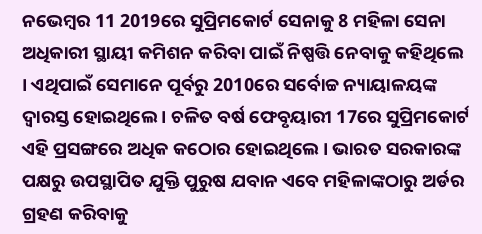ନଭେମ୍ବର 11 2019ରେ ସୁପ୍ରିମକୋର୍ଟ ସେନାକୁ 8 ମହିଳା ସେନା ଅଧିକାରୀ ସ୍ଥାୟୀ କମିଶନ କରିବା ପାଇଁ ନିଷ୍ପତ୍ତି ନେବାକୁ କହିଥିଲେ । ଏଥିପାଇଁ ସେମାନେ ପୂର୍ବରୁ 2010ରେ ସର୍ବୋଚ୍ଚ ନ୍ୟାୟାଳୟଙ୍କ ଦ୍ବାରସ୍ତ ହୋଇଥିଲେ । ଚଳିତ ବର୍ଷ ଫେବୃୟାରୀ 17ରେ ସୁପ୍ରିମକୋର୍ଟ ଏହି ପ୍ରସଙ୍ଗରେ ଅଧିକ କଠୋର ହୋଇଥିଲେ । ଭାରତ ସରକାରଙ୍କ ପକ୍ଷରୁ ଉପସ୍ଥାପିତ ଯୁକ୍ତି ପୁରୁଷ ଯବାନ ଏବେ ମହିଳାଙ୍କଠାରୁ ଅର୍ଡର ଗ୍ରହଣ କରିବାକୁ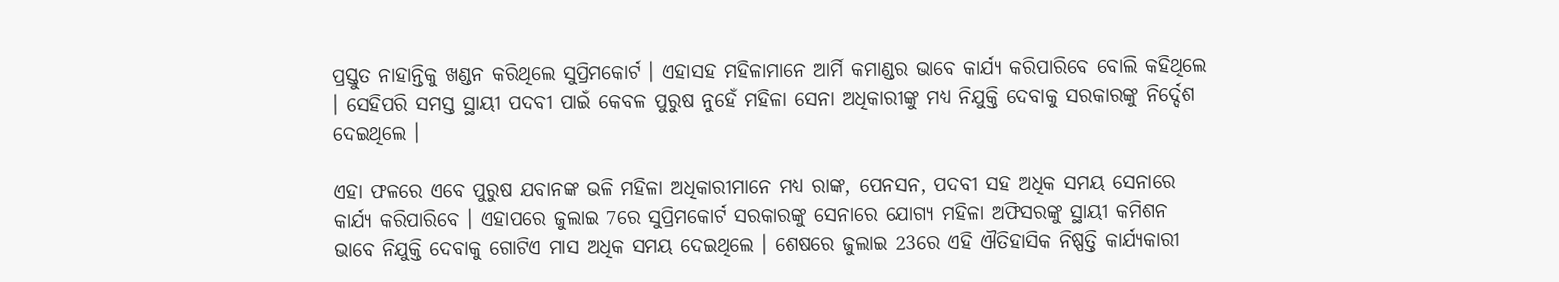ପ୍ରସ୍ତୁତ ନାହାନ୍ତିକୁ ଖଣ୍ଡନ କରିଥିଲେ ସୁପ୍ରିମକୋର୍ଟ । ଏହାସହ ମହିଳାମାନେ ଆର୍ମି କମାଣ୍ଡର ଭାବେ କାର୍ଯ୍ୟ କରିପାରିବେ ବୋଲି କହିଥିଲେ । ସେହିପରି ସମସ୍ତ ସ୍ଥାୟୀ ପଦବୀ ପାଇଁ କେବଳ ପୁରୁଷ ନୁହେଁ ମହିଳା ସେନା ଅଧିକାରୀଙ୍କୁ ମଧ୍ୟ ନିଯୁକ୍ତି ଦେବାକୁ ସରକାରଙ୍କୁ ନିର୍ଦ୍ଦେଶ ଦେଇଥିଲେ ।

ଏହା ଫଳରେ ଏବେ ପୁରୁଷ ଯବାନଙ୍କ ଭଳି ମହିଳା ଅଧିକାରୀମାନେ ମଧ୍ୟ ରାଙ୍କ, ପେନସନ, ପଦବୀ ସହ ଅଧିକ ସମୟ ସେନାରେ କାର୍ଯ୍ୟ କରିପାରିବେ । ଏହାପରେ ଜୁଲାଇ 7ରେ ସୁପ୍ରିମକୋର୍ଟ ସରକାରଙ୍କୁ ସେନାରେ ଯୋଗ୍ୟ ମହିଳା ଅଫିସରଙ୍କୁ ସ୍ଥାୟୀ କମିଶନ ଭାବେ ନିଯୁକ୍ତି ଦେବାକୁ ଗୋଟିଏ ମାସ ଅଧିକ ସମୟ ଦେଇଥିଲେ । ଶେଷରେ ଜୁଲାଇ 23ରେ ଏହି ଐତିହାସିକ ନିଷ୍ପତ୍ତି କାର୍ଯ୍ୟକାରୀ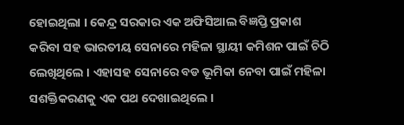ହୋଇଥିଲା । କେନ୍ଦ୍ର ସରକାର ଏକ ଅଫିସିଆଲ ବିଜ୍ଞପ୍ତି ପ୍ରକାଶ କରିବା ସହ ଭାରତୀୟ ସେନାରେ ମହିଳା ସ୍ଥାୟୀ କମିଶନ ପାଇଁ ଚିଠି ଲେଖିଥିଲେ । ଏହାସହ ସେନାରେ ବଡ ଭୂମିକା ନେବା ପାଇଁ ମହିଳା ସଶକ୍ତିକରଣକୁ ଏକ ପଥ ଦେଖାଇଥିଲେ ।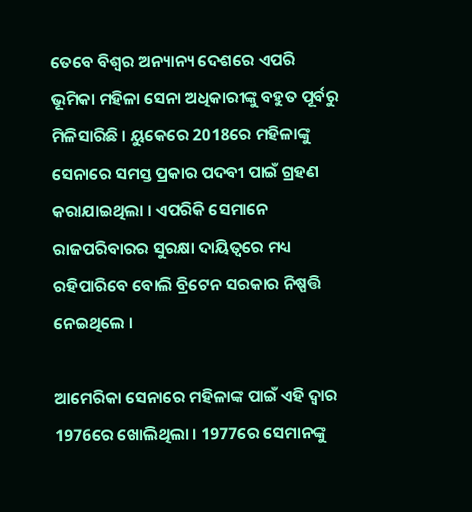ତେବେ ବିଶ୍ବର ଅନ୍ୟାନ୍ୟ ଦେଶରେ ଏପରି ଭୂମିକା ମହିଳା ସେନା ଅଧିକାରୀଙ୍କୁ ବହୁତ ପୂର୍ବରୁ ମିଳିସାରିଛି । ୟୁକେରେ 2018ରେ ମହିଳାଙ୍କୁ ସେନାରେ ସମସ୍ତ ପ୍ରକାର ପଦବୀ ପାଇଁ ଗ୍ରହଣ କରାଯାଇଥିଲା । ଏପରିକି ସେମାନେ ରାଜପରିବାରର ସୁରକ୍ଷା ଦାୟିତ୍ବରେ ମଧ୍ୟ ରହିପାରିବେ ବୋଲି ବ୍ରିଟେନ ସରକାର ନିଷ୍ପତ୍ତି ନେଇଥିଲେ ।

ଆମେରିକା ସେନାରେ ମହିଳାଙ୍କ ପାଇଁ ଏହି ଦ୍ବାର 1976ରେ ଖୋଲିଥିଲା । 1977ରେ ସେମାନଙ୍କୁ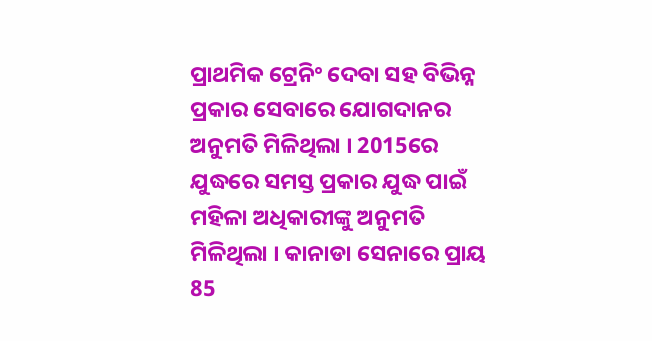ପ୍ରାଥମିକ ଟ୍ରେନିଂ ଦେବା ସହ ବିଭିନ୍ନ ପ୍ରକାର ସେବାରେ ଯୋଗଦାନର ଅନୁମତି ମିଳିଥିଲା । 2015ରେ ଯୁଦ୍ଧରେ ସମସ୍ତ ପ୍ରକାର ଯୁଦ୍ଧ ପାଇଁ ମହିଳା ଅଧିକାରୀଙ୍କୁ ଅନୁମତି ମିଳିଥିଲା । କାନାଡା ସେନାରେ ପ୍ରାୟ 85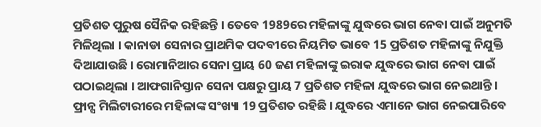ପ୍ରତିଶତ ପୁରୁଷ ସୈନିକ ରହିଛନ୍ତି । ତେବେ 1989ରେ ମହିଳାଙ୍କୁ ଯୁଦ୍ଧରେ ଭାଗ ନେବା ପାଇଁ ଅନୁମତି ମିଳିଥିଲା । କାନାଡା ସେନାର ପ୍ରାଥମିକ ପଦବୀରେ ନିୟମିତ ଭାବେ 15 ପ୍ରତିଶତ ମହିଳାଙ୍କୁ ନିଯୁକ୍ତି ଦିଆଯାଉଛି । ରୋମାନିଆର ସେନା ପ୍ରାୟ 60 ଜଣ ମହିଳାଙ୍କୁ ଇରାକ ଯୁଦ୍ଧରେ ଭାଗ ନେବା ପାଇଁ ପଠାଇଥିଲା । ଆଫଗାନିସ୍ତାନ ସେନା ପକ୍ଷରୁ ପ୍ରାୟ 7 ପ୍ରତିଶତ ମହିଳା ଯୁଦ୍ଧରେ ଭାଗ ନେଇଥାନ୍ତି । ଫ୍ରାନ୍ସ ମିଲିଟାରୀରେ ମହିଳାଙ୍କ ସଂଖ୍ୟା 19 ପ୍ରତିଶତ ରହିଛି । ଯୁଦ୍ଧରେ ଏମାନେ ଭାଗ ନେଇପାରିବେ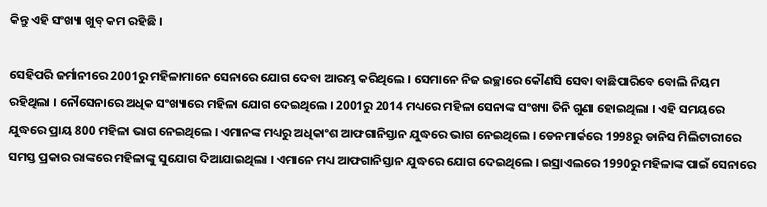କିନ୍ତୁ ଏହି ସଂଖ୍ୟା ଖୁବ୍ କମ ରହିଛି ।

ସେହିପରି ଜର୍ମାନୀରେ 2001ରୁ ମହିଳାମାନେ ସେନାରେ ଯୋଗ ଦେବା ଆରମ୍ଭ କରିଥିଲେ । ସେମାନେ ନିଜ ଇଚ୍ଛାରେ କୌଣସି ସେବା ବାଛିପାରିବେ ବୋଲି ନିୟମ ରହିଥିଲା । ନୌସେନାରେ ଅଧିକ ସଂଖ୍ୟାରେ ମହିଳା ଯୋଗ ଦେଇଥିଲେ । 2001ରୁ 2014 ମଧ୍ୟରେ ମହିଳା ସେନାଙ୍କ ସଂଖ୍ୟା ତିନି ଗୁଣା ହୋଇଥିଲା । ଏହି ସମୟରେ ଯୁଦ୍ଧରେ ପ୍ରାୟ 800 ମହିଳା ଭାଗ ନେଇଥିଲେ । ଏମାନଙ୍କ ମଧ୍ୟରୁ ଅଧିକାଂଶ ଆଫଗାନିସ୍ତାନ ଯୁଦ୍ଧରେ ଭାଗ ନେଇଥିଲେ । ଡେନମାର୍କରେ 1998ରୁ ଡାନିସ ମିଲିଟାରୀରେ ସମସ୍ତ ପ୍ରକାର ରାଙ୍କରେ ମହିଳାଙ୍କୁ ସୁଯୋଗ ଦିଆଯାଇଥିଲା । ଏମାନେ ମଧ୍ୟ ଆଫଗାନିସ୍ତାନ ଯୁଦ୍ଧରେ ଯୋଗ ଦେଇଥିଲେ । ଇସ୍ରାଏଲରେ 1990ରୁ ମହିଳାଙ୍କ ପାଇଁ ସେନାରେ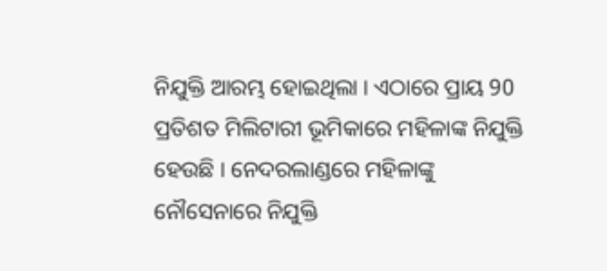ନିଯୁକ୍ତି ଆରମ୍ଭ ହୋଇଥିଲା । ଏଠାରେ ପ୍ରାୟ 90 ପ୍ରତିଶତ ମିଲିଟାରୀ ଭୂମିକାରେ ମହିଳାଙ୍କ ନିଯୁକ୍ତି ହେଉଛି । ନେଦରଲାଣ୍ଡରେ ମହିଳାଙ୍କୁ ନୌସେନାରେ ନିଯୁକ୍ତି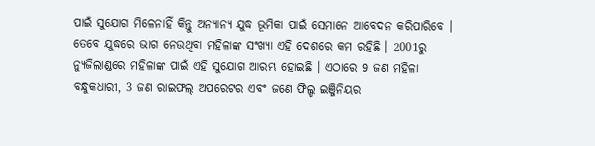ପାଇଁ ସୁଯୋଗ ମିଳେନାହିଁ କିନ୍ତୁ ଅନ୍ୟାନ୍ୟ ଯୁଦ୍ଧ ଭୂମିକା ପାଇଁ ସେମାନେ ଆବେଦନ କରିପାରିବେ । ତେବେ ଯୁଦ୍ଧରେ ଭାଗ ନେଉଥିବା ମହିଳାଙ୍କ ସଂଖ୍ୟା ଏହି ଦେଶରେ କମ ରହିଛି । 2001ରୁ ନ୍ୟୁଜିଲାଣ୍ଡରେ ମହିଳାଙ୍କ ପାଇଁ ଏହି ସୁଯୋଗ ଆରମ୍ଭ ହୋଇଛି । ଏଠାରେ 9 ଜଣ ମହିଳା ବନ୍ଧୁକଧାରୀ, 3 ଜଣ ରାଇଫଲ୍ ଅପରେଟର ଏବଂ ଜଣେ ଫିଲ୍ଡ ଇଞ୍ଜିନିୟର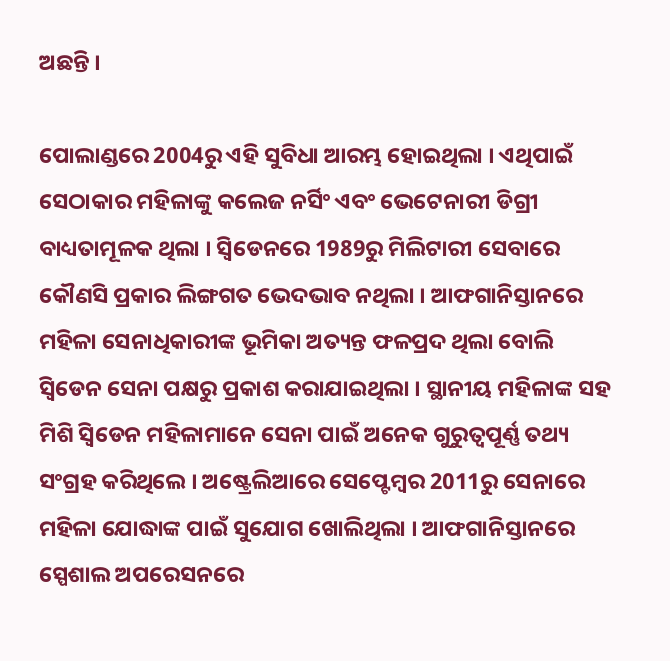ଅଛନ୍ତି ।

ପୋଲାଣ୍ଡରେ 2004ରୁ ଏହି ସୁବିଧା ଆରମ୍ଭ ହୋଇଥିଲା । ଏଥିପାଇଁ ସେଠାକାର ମହିଳାଙ୍କୁ କଲେଜ ନର୍ସିଂ ଏବଂ ଭେଟେନାରୀ ଡିଗ୍ରୀ ବାଧ୍ୟତାମୂଳକ ଥିଲା । ସ୍ବିଡେନରେ 1989ରୁ ମିଲିଟାରୀ ସେବାରେ କୌଣସି ପ୍ରକାର ଲିଙ୍ଗଗତ ଭେଦଭାବ ନଥିଲା । ଆଫଗାନିସ୍ତାନରେ ମହିଳା ସେନାଧିକାରୀଙ୍କ ଭୂମିକା ଅତ୍ୟନ୍ତ ଫଳପ୍ରଦ ଥିଲା ବୋଲି ସ୍ବିଡେନ ସେନା ପକ୍ଷରୁ ପ୍ରକାଶ କରାଯାଇଥିଲା । ସ୍ଥାନୀୟ ମହିଳାଙ୍କ ସହ ମିଶି ସ୍ବିଡେନ ମହିଳାମାନେ ସେନା ପାଇଁ ଅନେକ ଗୁରୁତ୍ବପୂର୍ଣ୍ଣ ତଥ୍ୟ ସଂଗ୍ରହ କରିଥିଲେ । ଅଷ୍ଟ୍ରେଲିଆରେ ସେପ୍ଟେମ୍ବର 2011ରୁ ସେନାରେ ମହିଳା ଯୋଦ୍ଧାଙ୍କ ପାଇଁ ସୁଯୋଗ ଖୋଲିଥିଲା । ଆଫଗାନିସ୍ତାନରେ ସ୍ପେଶାଲ ଅପରେସନରେ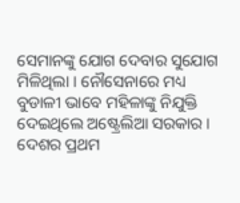ସେମାନଙ୍କୁ ଯୋଗ ଦେବାର ସୁଯୋଗ ମିଳିଥିଲା । ନୌସେନାରେ ମଧ୍ୟ ବୁଡାଳୀ ଭାବେ ମହିଳାଙ୍କୁ ନିଯୁକ୍ତି ଦେଇଥିଲେ ଅଷ୍ଟ୍ରେଲିଆ ସରକାର । ଦେଶର ପ୍ରଥମ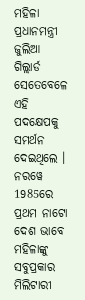ମହିଳା ପ୍ରଧାନମନ୍ତ୍ରୀ ଜୁଲିଆ ଗିଲ୍ଲାର୍ଡ ସେତେବେଳେ ଏହି ପଦକ୍ଷେପକୁ ସମର୍ଥନ ଦେଇଥିଲେ । ନରୱେ 1985ରେ ପ୍ରଥମ ନାଟୋ ଦେଶ ଭାବେ ମହିଳାଙ୍କୁ ସବୁପ୍ରକାର ମିଲିଟାରୀ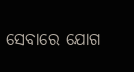ସେବାରେ ଯୋଗ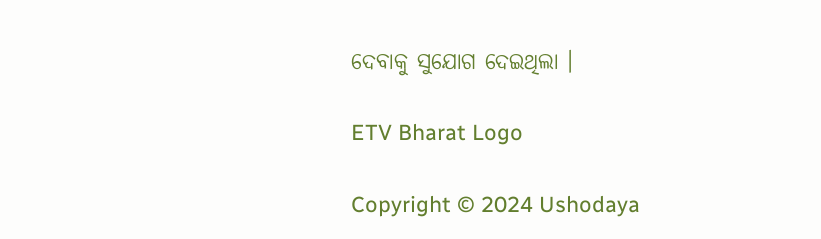ଦେବାକୁ ସୁଯୋଗ ଦେଇଥିଲା ।

ETV Bharat Logo

Copyright © 2024 Ushodaya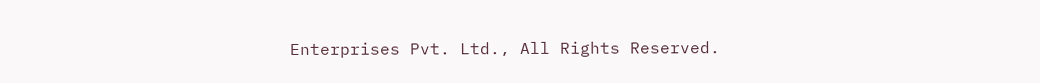Enterprises Pvt. Ltd., All Rights Reserved.